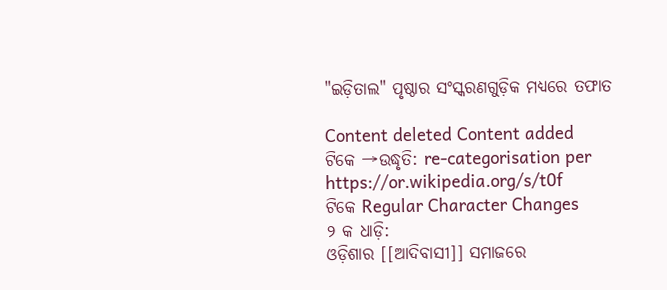"ଇଡ଼ିତାଲ" ପୃଷ୍ଠାର ସଂସ୍କରଣ‌ଗୁଡ଼ିକ ମଧ୍ୟରେ ତଫାତ

Content deleted Content added
ଟିକେ →ଉଦ୍ଧୃତି: re-categorisation per https://or.wikipedia.org/s/t0f
ଟିକେ Regular Character Changes
୨ କ ଧାଡ଼ି:
ଓଡ଼ିଶାର [[ଆଦିବାସୀ]] ସମାଜରେ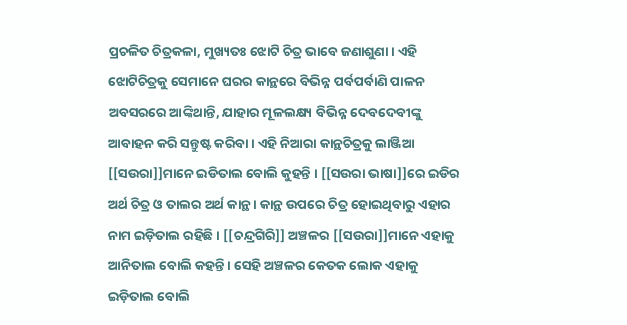ପ୍ରଚଳିତ ଚିତ୍ରକଳା, ମୁଖ୍ୟତଃ ଝୋଟି ଚିତ୍ର ଭାବେ ଜଣାଶୁଣା । ଏହି ଝୋଟିଚିତ୍ରକୁ ସେମାନେ ଘରର କାନ୍ଥରେ ବିଭିନ୍ନ ପର୍ବପର୍ବାଣି ପାଳନ ଅବସରରେ ଆଙ୍କିଥାନ୍ତି, ଯାହାର ମୂଳଲକ୍ଷ୍ୟ ବିଭିନ୍ନ ଦେବଦେବୀଙ୍କୁ ଆବାହନ କରି ସନ୍ତୁଷ୍ଟ କରିବା । ଏହି ନିଆରା କାନ୍ଥଚିତ୍ରକୁ ଲାଞ୍ଜିଆ [[ସଉରା]]ମାନେ ଇଡିତାଲ ବୋଲି କୁହନ୍ତି । [[ସଉରା ଭାଷା]]ରେ ଇଡିର ଅର୍ଥ ଚିତ୍ର ଓ ତାଲର ଅର୍ଥ କାନ୍ଥ । କାନ୍ଥ ଉପରେ ଚିତ୍ର ହୋଇଥିବାରୁ ଏହାର ନାମ ଇଡ଼ିତାଲ ରହିଛି । [[ଚନ୍ଦ୍ରଗିରି]] ଅଞ୍ଚଳର [[ସଉରା]]ମାନେ ଏହାକୁ ଆନିତାଲ ବୋଲି କହନ୍ତି । ସେହି ଅଞ୍ଚଳର କେତକ ଲୋକ ଏହାକୁ ଇଡ଼ିତାଲ ବୋଲି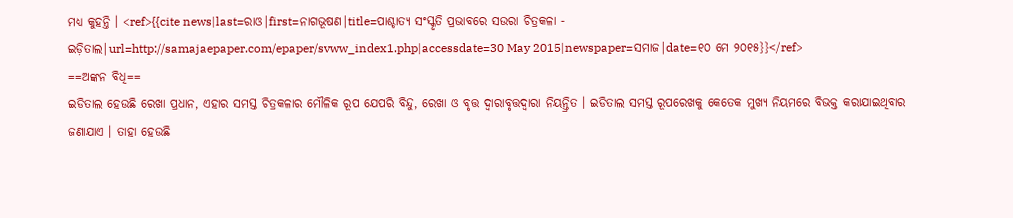ମଧ୍ୟ କୁହନ୍ତି । <ref>{{cite news|last=ରାଓ|first=ନାଗଭୂଷଣ|title=ପାଶ୍ଚାତ୍ୟ ସଂସ୍କୃତି ପ୍ରଭାବରେ ସଉରା ଚିତ୍ରକଳା - ଇଡ଼ିତାଲ|url=http://samajaepaper.com/epaper/svww_index1.php|accessdate=30 May 2015|newspaper=ସମାଜ|date=୧୦ ମେ ୨୦୧୫}}</ref>
==ଅଙ୍କନ ବିଧି==
ଇଡିତାଲ ହେଉଛି ରେଖା ପ୍ରଧାନ, ଏହାର ସମସ୍ତ ଚିତ୍ରକଳାର ମୌଳିକ ରୂପ ଯେପରି ବିନ୍ଦୁ, ରେଖା ଓ ବୃତ୍ତ ଦ୍ୱାରାବୃତ୍ତଦ୍ୱାରା ନିୟନ୍ତ୍ରିତ । ଇଡିତାଲ ସମସ୍ତ ରୂପରେଖକୁ କେତେକ ମୁଖ୍ୟ ନିୟମରେ ବିଭକ୍ତ କରାଯାଇଥିବାର ଜଣାଯାଏ । ତାହା ହେଉଛି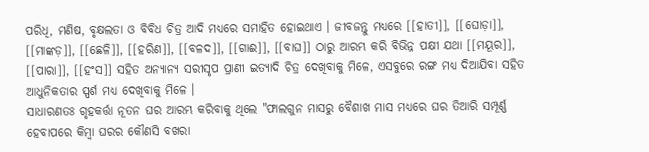ପରିଧି, ମଣିଷ, ବୃକ୍ଷଲତା ଓ ବିବିଧ ଚିତ୍ର ଆଦି ମଧ୍ୟରେ ସମାହିତ ହୋଇଥାଏ । ଜୀବଜନ୍ତୁ ମଧ୍ୟରେ [[ହାତୀ]], [[ଘୋଡ଼ା]], [[ମାଙ୍କଡ଼]], [[ଛେଳି]], [[ହରିଣ]], [[ବଳଦ]], [[ଗାଈ]], [[ବାଘ]] ଠାରୁ ଆରମ୍ଭ କରି ବିଭିନ୍ନ ପକ୍ଷୀ ଯଥା [[ମୟୂର]], [[ପାରା]], [[ହଂସ]] ସହିତ ଅନ୍ୟାନ୍ୟ ସରୀସୃପ ପ୍ରାଣୀ ଇତ୍ୟାଦି ଚିତ୍ର ଦେଖିବାକୁ ମିଳେ, ଏସବୁରେ ରଙ୍ଗ ମଧ୍ୟ ଦିଆଯିବା ସହିତ ଆଧୁନିକତାର ସ୍ପର୍ଶ ମଧ୍ୟ ଦେଖିବାକୁ ମିଳେ ।
ସାଧାରଣତଃ ଗୃହକର୍ତ୍ତା ନୂତନ ଘର ଆରମ୍ଭ କରିବାକୁ ଥିଲେ "ଫାଲଗୁନ ମାସରୁ ବୈଶାଖ ମାସ ମଧ୍ୟରେ ଘର ତିଆରି ସମ୍ପୂର୍ଣ୍ଣ ହେବାପରେ କିମ୍ବା ଘରର କୌଣସି ବଖରା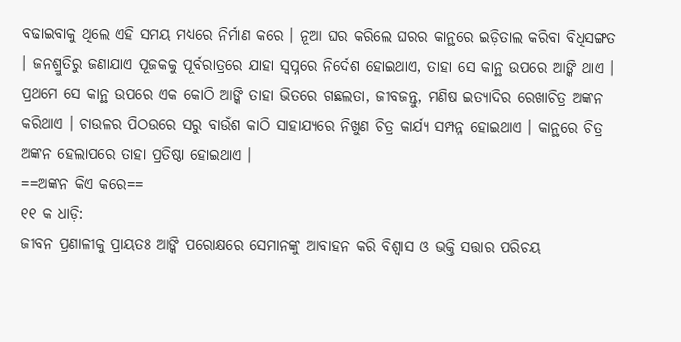ବଢାଇବାକୁ ଥିଲେ ଏହି ସମୟ ମଧ୍ୟରେ ନିର୍ମାଣ କରେ । ନୂଆ ଘର କରିଲେ ଘରର କାନ୍ଥରେ ଇଡ଼ିତାଲ କରିବା ବିଧିସଙ୍ଗତ । ଜନଶ୍ରୁତିରୁ ଜଣାଯାଏ ପୂଜକକୁ ପୂର୍ବରାତ୍ରରେ ଯାହା ସ୍ୱପ୍ନରେ ନିର୍ଦେଶ ହୋଇଥାଏ, ତାହା ସେ କାନ୍ଥ ଉପରେ ଆଙ୍କି ଥାଏ । ପ୍ରଥମେ ସେ କାନ୍ଥ ଉପରେ ଏକ କୋଠି ଆଙ୍କି ତାହା ଭିତରେ ଗଛଲତା, ଜୀବଜନ୍ତୁ, ମଣିଷ ଇତ୍ୟାଦିର ରେଖାଚିତ୍ର ଅଙ୍କନ କରିଥାଏ । ଚାଉଳର ପିଠଉରେ ସରୁ ବାଉଁଶ କାଠି ସାହାଯ୍ୟରେ ନିଖୁଣ ଚିତ୍ର କାର୍ଯ୍ୟ ସମ୍ପନ୍ନ ହୋଇଥାଏ । କାନ୍ଥରେ ଚିତ୍ର ଅଙ୍କନ ହେଲାପରେ ତାହା ପ୍ରତିଷ୍ଠା ହୋଇଥାଏ ।
==ଅଙ୍କନ କିଏ କରେ==
୧୧ କ ଧାଡ଼ି:
ଜୀବନ ପ୍ରଣାଳୀକୁ ପ୍ରାୟତଃ ଆଙ୍କି ପରୋକ୍ଷରେ ସେମାନଙ୍କୁ ଆବାହନ କରି ବିଶ୍ୱାସ ଓ ଭକ୍ତି ସତ୍ତାର ପରିଚୟ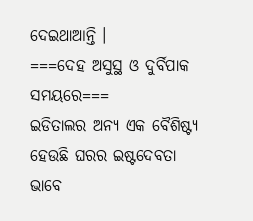ଦେଇଥାଆନ୍ତି ।
===ଦେହ ଅସୁସ୍ଥ ଓ ଦୁର୍ବିପାକ ସମୟରେ===
ଇଡିତାଲର ଅନ୍ୟ ଏକ ବୈଶିଷ୍ଟ୍ୟ ହେଉଛି ଘରର ଇଷ୍ଟଦେବତା ଭାବେ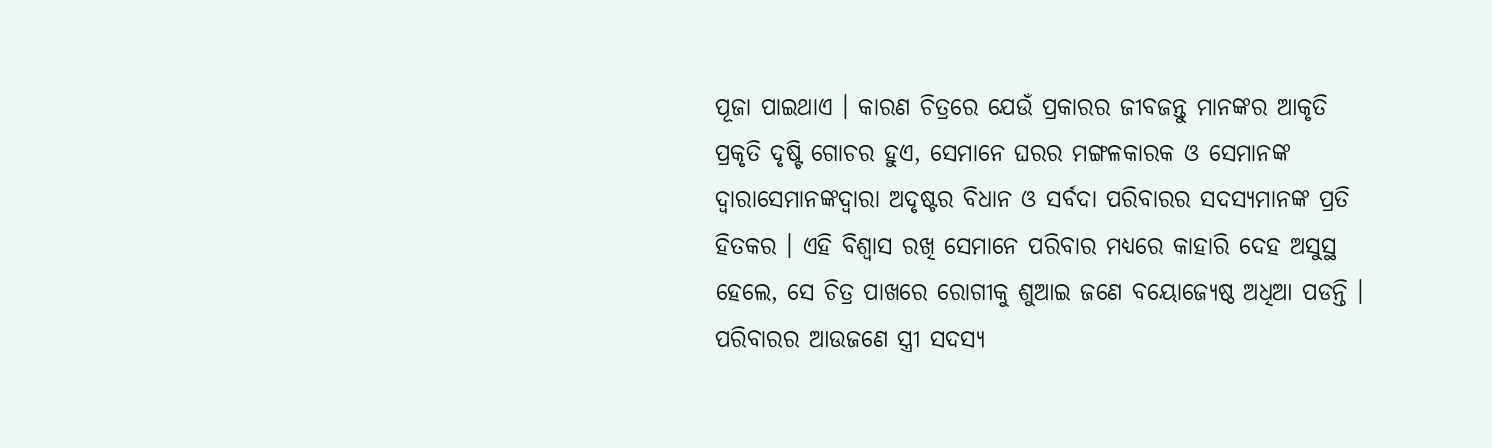ପୂଜା ପାଇଥାଏ । କାରଣ ଚିତ୍ରରେ ଯେଉଁ ପ୍ରକାରର ଜୀବଜନ୍ତୁ ମାନଙ୍କର ଆକୃତି ପ୍ରକୃତି ଦୃଷ୍ଟି ଗୋଚର ହୁଏ, ସେମାନେ ଘରର ମଙ୍ଗଳକାରକ ଓ ସେମାନଙ୍କ ଦ୍ୱାରାସେମାନଙ୍କଦ୍ୱାରା ଅଦୃଷ୍ଟର ବିଧାନ ଓ ସର୍ବଦା ପରିବାରର ସଦସ୍ୟମାନଙ୍କ ପ୍ରତି ହିତକର । ଏହି ବିଶ୍ୱାସ ରଖି ସେମାନେ ପରିବାର ମଧ୍ୟରେ କାହାରି ଦେହ ଅସୁସ୍ଥ ହେଲେ, ସେ ଚିତ୍ର ପାଖରେ ରୋଗୀକୁ ଶୁଆଇ ଜଣେ ବୟୋଜ୍ୟେଷ୍ଠ ଅଧିଆ ପଡନ୍ତି । ପରିବାରର ଆଉଜଣେ ସ୍ତ୍ରୀ ସଦସ୍ୟ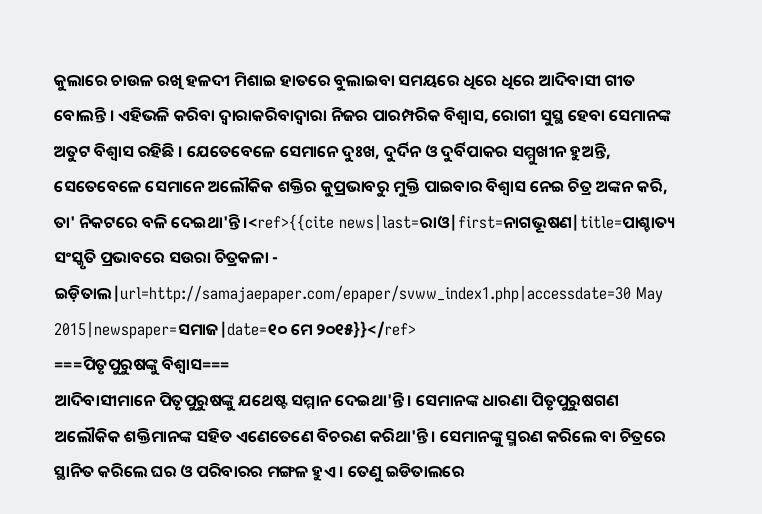କୁଲାରେ ଚାଉଳ ରଖି ହଳଦୀ ମିଶାଇ ହାତରେ ବୁଲାଇବା ସମୟରେ ଧିରେ ଧିରେ ଆଦିବାସୀ ଗୀତ ବୋଲନ୍ତି । ଏହିଭଳି କରିବା ଦ୍ୱାରାକରିବାଦ୍ୱାରା ନିଜର ପାରମ୍ପରିକ ବିଶ୍ୱାସ, ରୋଗୀ ସୁସ୍ଥ ହେବା ସେମାନଙ୍କ ଅତୁଟ ବିଶ୍ୱାସ ରହିଛି । ଯେତେବେଳେ ସେମାନେ ଦୁଃଖ, ଦୁର୍ଦିନ ଓ ଦୁର୍ବିପାକର ସମ୍ମୁଖୀନ ହୁଅନ୍ତି, ସେତେବେଳେ ସେମାନେ ଅଲୌକିକ ଶକ୍ତିର କୁପ୍ରଭାବରୁ ମୁକ୍ତି ପାଇବାର ବିଶ୍ୱାସ ନେଇ ଚିତ୍ର ଅଙ୍କନ କରି, ତା' ନିକଟରେ ବଳି ଦେଇଥା'ନ୍ତି ।<ref>{{cite news|last=ରାଓ|first=ନାଗଭୂଷଣ|title=ପାଶ୍ଚାତ୍ୟ ସଂସ୍କୃତି ପ୍ରଭାବରେ ସଉରା ଚିତ୍ରକଳା - ଇଡ଼ିତାଲ|url=http://samajaepaper.com/epaper/svww_index1.php|accessdate=30 May 2015|newspaper=ସମାଜ|date=୧୦ ମେ ୨୦୧୫}}</ref>
===ପିତୃପୁରୁଷଙ୍କୁ ବିଶ୍ୱାସ===
ଆଦିବାସୀମାନେ ପିତୃପୁରୁଷଙ୍କୁ ଯଥେଷ୍ଟ ସମ୍ମାନ ଦେଇଥା'ନ୍ତି । ସେମାନଙ୍କ ଧାରଣା ପିତୃପୁରୁଷଗଣ ଅଲୌକିକ ଶକ୍ତିମାନଙ୍କ ସହିତ ଏଣେତେଣେ ବିଚରଣ କରିଥା'ନ୍ତି । ସେମାନଙ୍କୁ ସ୍ମରଣ କରିଲେ ବା ଚିତ୍ରରେ ସ୍ଥାନିତ କରିଲେ ଘର ଓ ପରିବାରର ମଙ୍ଗଳ ହୁଏ । ତେଣୁ ଇଡିତାଲରେ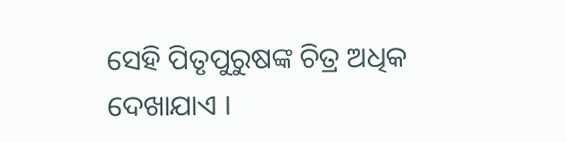ସେହି ପିତୃପୁରୁଷଙ୍କ ଚିତ୍ର ଅଧିକ ଦେଖାଯାଏ ।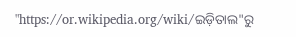"https://or.wikipedia.org/wiki/ଇଡ଼ିତାଲ"ରୁ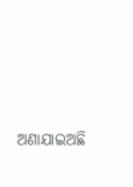ଅଣାଯାଇଅଛି